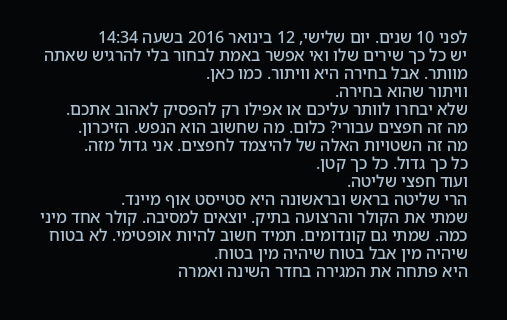לפני 10 שנים. יום שלישי, 12 בינואר 2016 בשעה 14:34
יש כל כך שירים שלו ואי אפשר באמת לבחור בלי להרגיש שאתה מוותר. אבל בחירה היא וויתור. כמו כאן.
וויתור שהוא בחירה.
שלא יבחרו לוותר עליכם או אפילו רק להפסיק לאהוב אתכם.
מה זה חפצים עבורי? כלום. מה שחשוב הוא הנפש. הזיכרון.
מה זה השטויות האלה של להיצמד לחפצים. אני גדול מזה.
כל כך גדול. כל כך קטן.
ועוד חפצי שליטה.
הרי שליטה בראש ובראשונה היא סטייסט אוף מיינד.
שמתי את הקולר והרצועה בתיק. יוצאים למסיבה. קולר אחד מיני כמה. שמתי גם קונדומים. תמיד חשוב להיות אופטימי. לא בטוח שיהיה מין אבל בטוח שיהיה מין בטוח.
היא פתחה את המגירה בחדר השינה ואמרה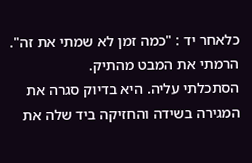כלאחר יד : "כמה זמן לא שמתי את זה". הרמתי את המבט מהתיק.
הסתכלתי עליה. היא בדיוק סגרה את המגירה בשידה והחזיקה ביד שלה את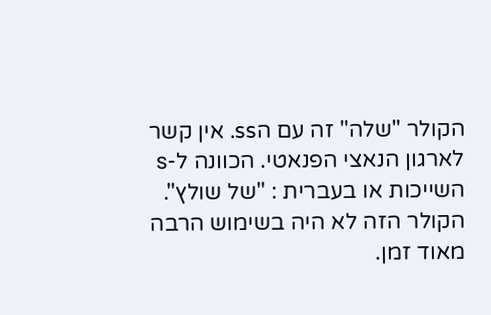הקולר "שלה" זה עם הss. אין קשר לארגון הנאצי הפנאטי. הכוונה ל-s השייכות או בעברית : "של שולץ".
הקולר הזה לא היה בשימוש הרבה מאוד זמן.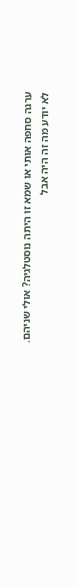ערגה סחפה אותי או שמא זו היתה נוסטלגיה? אולי שניהם.
לא יודע מה זה היה אבל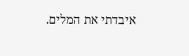איבדתי את המלים.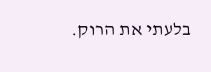בלעתי את הרוק.